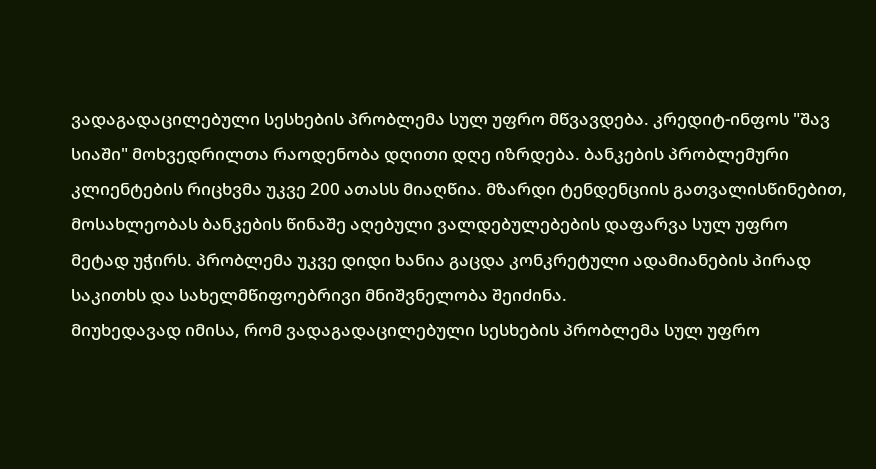ვადაგადაცილებული სესხების პრობლემა სულ უფრო მწვავდება. კრედიტ-ინფოს "შავ სიაში" მოხვედრილთა რაოდენობა დღითი დღე იზრდება. ბანკების პრობლემური კლიენტების რიცხვმა უკვე 200 ათასს მიაღწია. მზარდი ტენდენციის გათვალისწინებით, მოსახლეობას ბანკების წინაშე აღებული ვალდებულებების დაფარვა სულ უფრო მეტად უჭირს. პრობლემა უკვე დიდი ხანია გაცდა კონკრეტული ადამიანების პირად საკითხს და სახელმწიფოებრივი მნიშვნელობა შეიძინა.
მიუხედავად იმისა, რომ ვადაგადაცილებული სესხების პრობლემა სულ უფრო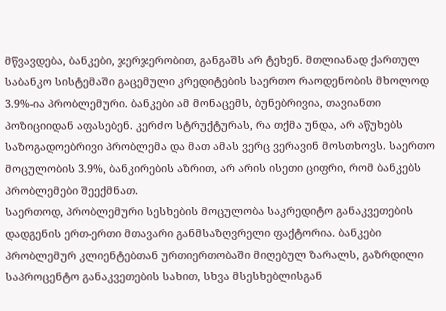მწვავდება, ბანკები, ჯერჯერობით, განგაშს არ ტეხენ. მთლიანად ქართულ საბანკო სისტემაში გაცემული კრედიტების საერთო რაოდენობის მხოლოდ 3.9%-ია პრობლემური. ბანკები ამ მონაცემს, ბუნებრივია, თავიანთი პოზიციიდან აფასებენ. კერძო სტრუქტურას, რა თქმა უნდა, არ აწუხებს საზოგადოებრივი პრობლემა და მათ ამას ვერც ვერავინ მოსთხოვს. საერთო მოცულობის 3.9%, ბანკირების აზრით, არ არის ისეთი ციფრი, რომ ბანკებს პრობლემები შეექმნათ.
საერთოდ, პრობლემური სესხების მოცულობა საკრედიტო განაკვეთების დადგენის ერთ-ერთი მთავარი განმსაზღვრელი ფაქტორია. ბანკები პრობლემურ კლიენტებთან ურთიერთობაში მიღებულ ზარალს, გაზრდილი საპროცენტო განაკვეთების სახით, სხვა მსესხებლისგან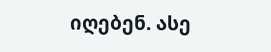იღებენ. ასე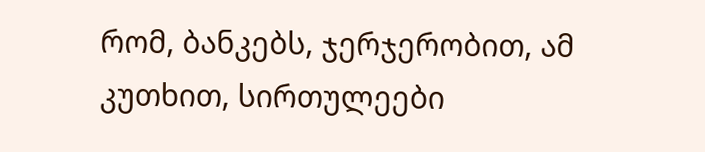რომ, ბანკებს, ჯერჯერობით, ამ კუთხით, სირთულეები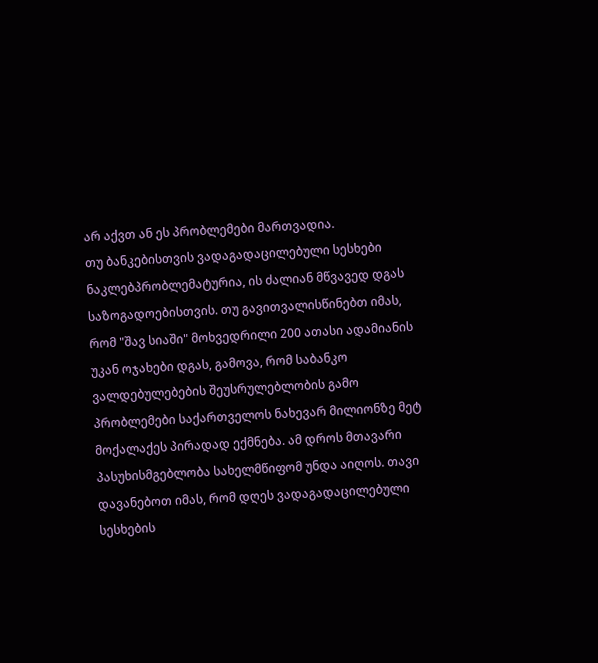არ აქვთ ან ეს პრობლემები მართვადია.
თუ ბანკებისთვის ვადაგადაცილებული სესხები ნაკლებპრობლემატურია, ის ძალიან მწვავედ დგას საზოგადოებისთვის. თუ გავითვალისწინებთ იმას, რომ "შავ სიაში" მოხვედრილი 200 ათასი ადამიანის უკან ოჯახები დგას, გამოვა, რომ საბანკო ვალდებულებების შეუსრულებლობის გამო პრობლემები საქართველოს ნახევარ მილიონზე მეტ მოქალაქეს პირადად ექმნება. ამ დროს მთავარი პასუხისმგებლობა სახელმწიფომ უნდა აიღოს. თავი დავანებოთ იმას, რომ დღეს ვადაგადაცილებული სესხების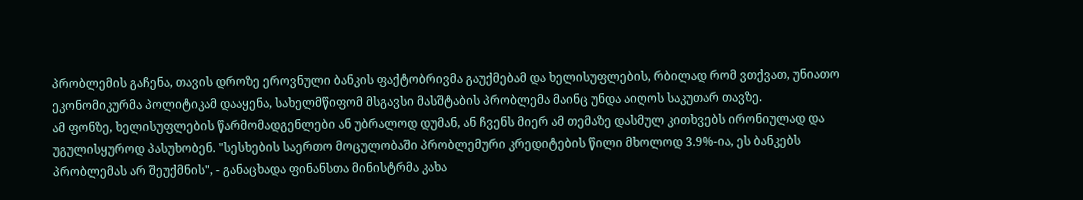პრობლემის გაჩენა, თავის დროზე ეროვნული ბანკის ფაქტობრივმა გაუქმებამ და ხელისუფლების, რბილად რომ ვთქვათ, უნიათო ეკონომიკურმა პოლიტიკამ დააყენა, სახელმწიფომ მსგავსი მასშტაბის პრობლემა მაინც უნდა აიღოს საკუთარ თავზე.
ამ ფონზე, ხელისუფლების წარმომადგენლები ან უბრალოდ დუმან, ან ჩვენს მიერ ამ თემაზე დასმულ კითხვებს ირონიულად და უგულისყუროდ პასუხობენ. "სესხების საერთო მოცულობაში პრობლემური კრედიტების წილი მხოლოდ 3.9%-ია, ეს ბანკებს პრობლემას არ შეუქმნის", - განაცხადა ფინანსთა მინისტრმა კახა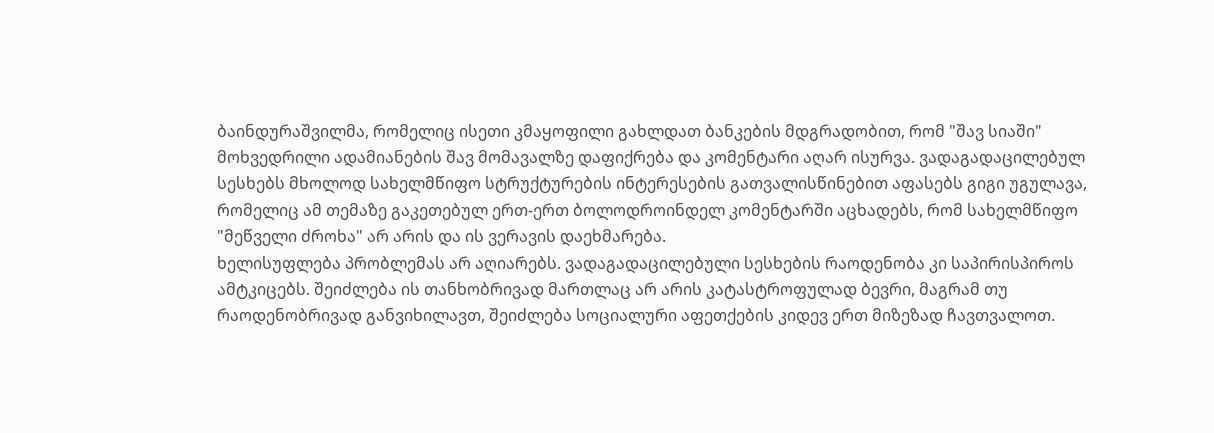ბაინდურაშვილმა, რომელიც ისეთი კმაყოფილი გახლდათ ბანკების მდგრადობით, რომ "შავ სიაში" მოხვედრილი ადამიანების შავ მომავალზე დაფიქრება და კომენტარი აღარ ისურვა. ვადაგადაცილებულ სესხებს მხოლოდ სახელმწიფო სტრუქტურების ინტერესების გათვალისწინებით აფასებს გიგი უგულავა, რომელიც ამ თემაზე გაკეთებულ ერთ-ერთ ბოლოდროინდელ კომენტარში აცხადებს, რომ სახელმწიფო "მეწველი ძროხა" არ არის და ის ვერავის დაეხმარება.
ხელისუფლება პრობლემას არ აღიარებს. ვადაგადაცილებული სესხების რაოდენობა კი საპირისპიროს ამტკიცებს. შეიძლება ის თანხობრივად მართლაც არ არის კატასტროფულად ბევრი, მაგრამ თუ რაოდენობრივად განვიხილავთ, შეიძლება სოციალური აფეთქების კიდევ ერთ მიზეზად ჩავთვალოთ.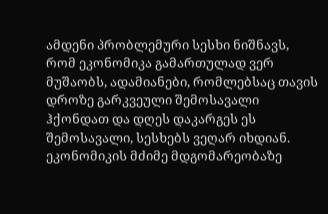ამდენი პრობლემური სესხი ნიშნავს, რომ ეკონომიკა გამართულად ვერ მუშაობს, ადამიანები, რომლებსაც თავის დროზე გარკვეული შემოსავალი ჰქონდათ და დღეს დაკარგეს ეს შემოსავალი, სესხებს ვეღარ იხდიან. ეკონომიკის მძიმე მდგომარეობაზე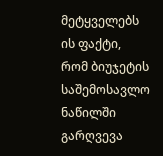მეტყველებს ის ფაქტი, რომ ბიუჯეტის საშემოსავლო ნაწილში გარღვევა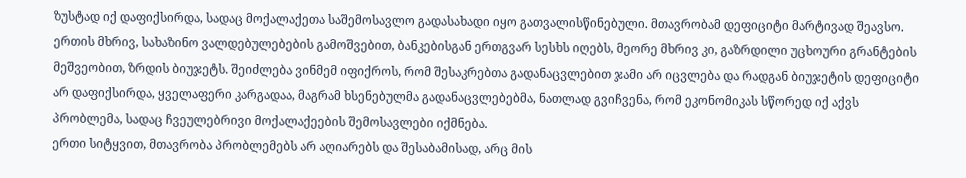ზუსტად იქ დაფიქსირდა, სადაც მოქალაქეთა საშემოსავლო გადასახადი იყო გათვალისწინებული. მთავრობამ დეფიციტი მარტივად შეავსო. ერთის მხრივ, სახაზინო ვალდებულებების გამოშვებით, ბანკებისგან ერთგვარ სესხს იღებს, მეორე მხრივ კი, გაზრდილი უცხოური გრანტების მეშვეობით, ზრდის ბიუჯეტს. შეიძლება ვინმემ იფიქროს, რომ შესაკრებთა გადანაცვლებით ჯამი არ იცვლება და რადგან ბიუჯეტის დეფიციტი არ დაფიქსირდა, ყველაფერი კარგადაა, მაგრამ ხსენებულმა გადანაცვლებებმა, ნათლად გვიჩვენა, რომ ეკონომიკას სწორედ იქ აქვს პრობლემა, სადაც ჩვეულებრივი მოქალაქეების შემოსავლები იქმნება.
ერთი სიტყვით, მთავრობა პრობლემებს არ აღიარებს და შესაბამისად, არც მის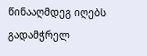წინააღმდეგ იღებს გადამჭრელ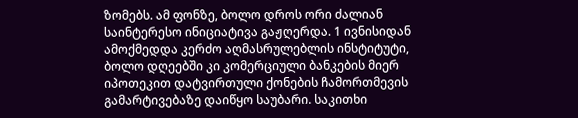ზომებს. ამ ფონზე, ბოლო დროს ორი ძალიან საინტერესო ინიციატივა გაჟღერდა. 1 ივნისიდან ამოქმედდა კერძო აღმასრულებლის ინსტიტუტი, ბოლო დღეებში კი კომერციული ბანკების მიერ იპოთეკით დატვირთული ქონების ჩამორთმევის გამარტივებაზე დაიწყო საუბარი. საკითხი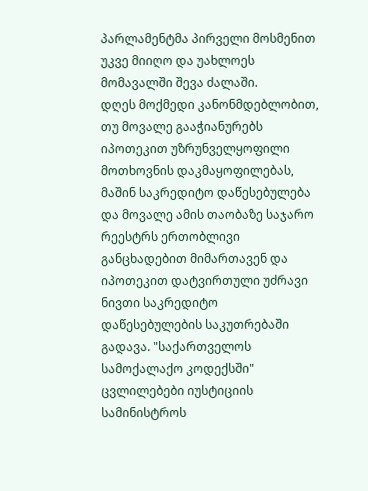პარლამენტმა პირველი მოსმენით უკვე მიიღო და უახლოეს მომავალში შევა ძალაში.
დღეს მოქმედი კანონმდებლობით, თუ მოვალე გააჭიანურებს იპოთეკით უზრუნველყოფილი მოთხოვნის დაკმაყოფილებას, მაშინ საკრედიტო დაწესებულება და მოვალე ამის თაობაზე საჯარო რეესტრს ერთობლივი განცხადებით მიმართავენ და იპოთეკით დატვირთული უძრავი ნივთი საკრედიტო დაწესებულების საკუთრებაში გადავა. "საქართველოს სამოქალაქო კოდექსში" ცვლილებები იუსტიციის სამინისტროს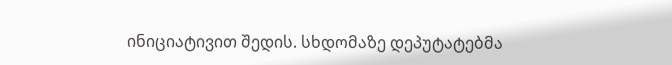ინიციატივით შედის. სხდომაზე დეპუტატებმა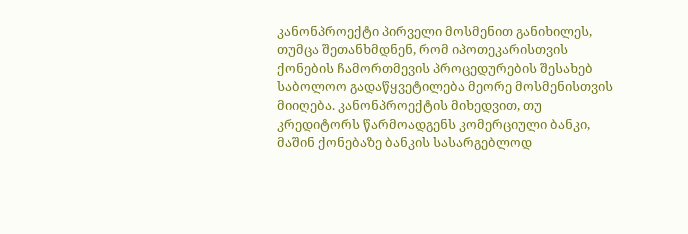კანონპროექტი პირველი მოსმენით განიხილეს, თუმცა შეთანხმდნენ, რომ იპოთეკარისთვის ქონების ჩამორთმევის პროცედურების შესახებ საბოლოო გადაწყვეტილება მეორე მოსმენისთვის მიიღება. კანონპროექტის მიხედვით, თუ კრედიტორს წარმოადგენს კომერციული ბანკი, მაშინ ქონებაზე ბანკის სასარგებლოდ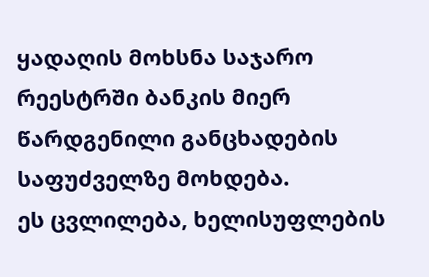ყადაღის მოხსნა საჯარო რეესტრში ბანკის მიერ წარდგენილი განცხადების საფუძველზე მოხდება.
ეს ცვლილება, ხელისუფლების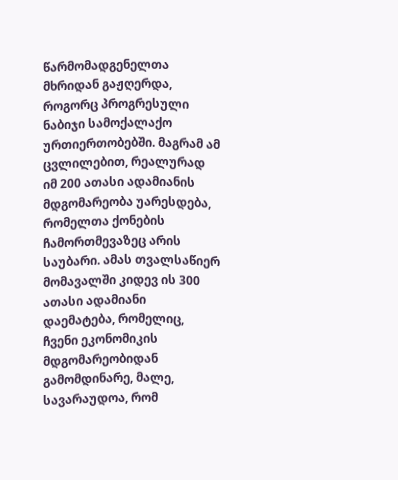წარმომადგენელთა მხრიდან გაჟღერდა, როგორც პროგრესული ნაბიჯი სამოქალაქო ურთიერთობებში. მაგრამ ამ ცვლილებით, რეალურად იმ 200 ათასი ადამიანის მდგომარეობა უარესდება, რომელთა ქონების ჩამორთმევაზეც არის საუბარი. ამას თვალსაწიერ მომავალში კიდევ ის 300 ათასი ადამიანი დაემატება, რომელიც, ჩვენი ეკონომიკის მდგომარეობიდან გამომდინარე, მალე, სავარაუდოა, რომ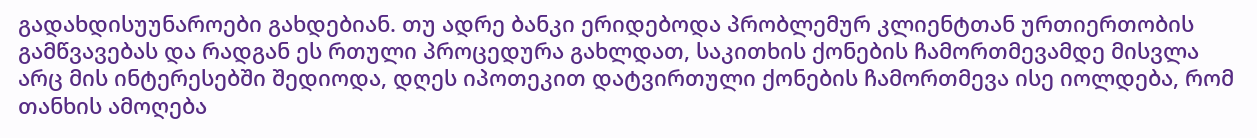გადახდისუუნაროები გახდებიან. თუ ადრე ბანკი ერიდებოდა პრობლემურ კლიენტთან ურთიერთობის გამწვავებას და რადგან ეს რთული პროცედურა გახლდათ, საკითხის ქონების ჩამორთმევამდე მისვლა არც მის ინტერესებში შედიოდა, დღეს იპოთეკით დატვირთული ქონების ჩამორთმევა ისე იოლდება, რომ თანხის ამოღება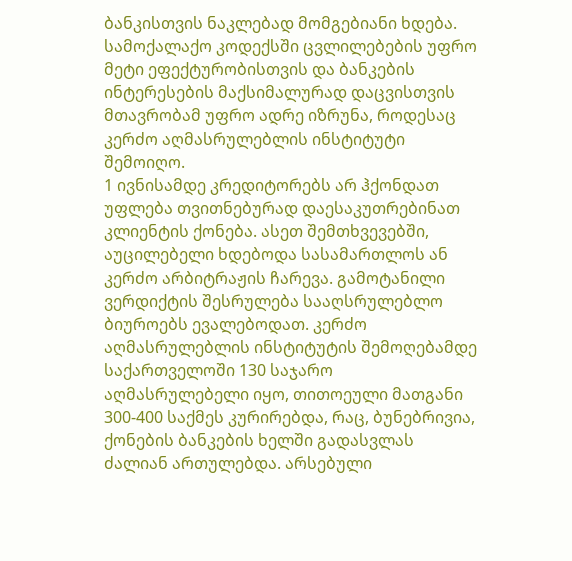ბანკისთვის ნაკლებად მომგებიანი ხდება.
სამოქალაქო კოდექსში ცვლილებების უფრო მეტი ეფექტურობისთვის და ბანკების ინტერესების მაქსიმალურად დაცვისთვის მთავრობამ უფრო ადრე იზრუნა, როდესაც კერძო აღმასრულებლის ინსტიტუტი შემოიღო.
1 ივნისამდე კრედიტორებს არ ჰქონდათ უფლება თვითნებურად დაესაკუთრებინათ კლიენტის ქონება. ასეთ შემთხვევებში, აუცილებელი ხდებოდა სასამართლოს ან კერძო არბიტრაჟის ჩარევა. გამოტანილი ვერდიქტის შესრულება სააღსრულებლო ბიუროებს ევალებოდათ. კერძო აღმასრულებლის ინსტიტუტის შემოღებამდე საქართველოში 130 საჯარო აღმასრულებელი იყო, თითოეული მათგანი 300-400 საქმეს კურირებდა, რაც, ბუნებრივია, ქონების ბანკების ხელში გადასვლას ძალიან ართულებდა. არსებული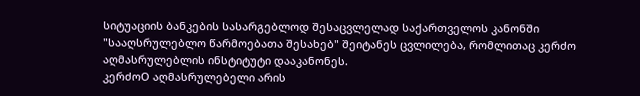სიტუაციის ბანკების სასარგებლოდ შესაცვლელად საქართველოს კანონში "სააღსრულებლო წარმოებათა შესახებ" შეიტანეს ცვლილება, რომლითაც კერძო აღმასრულებლის ინსტიტუტი დააკანონეს.
კერძოO აღმასრულებელი არის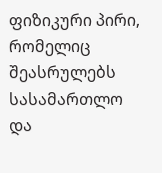ფიზიკური პირი, რომელიც შეასრულებს სასამართლო და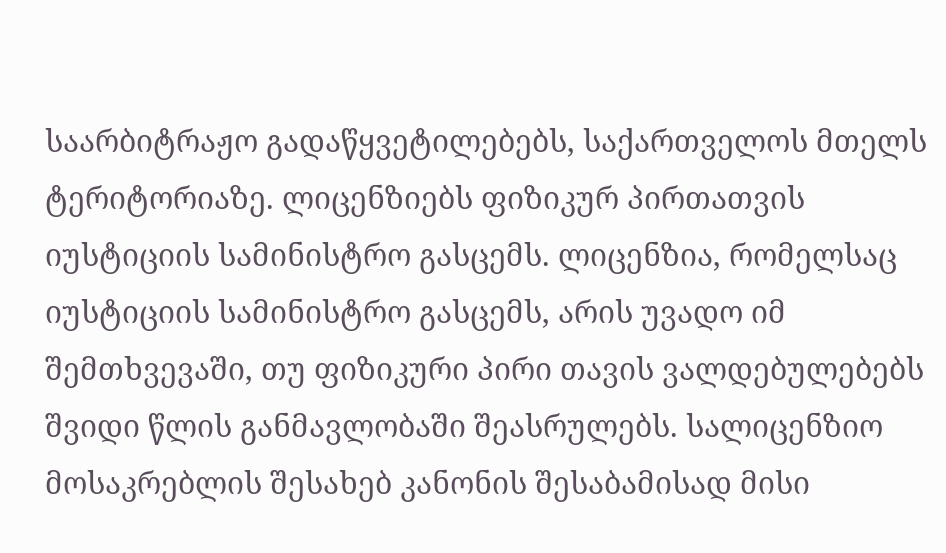საარბიტრაჟო გადაწყვეტილებებს, საქართველოს მთელს ტერიტორიაზე. ლიცენზიებს ფიზიკურ პირთათვის იუსტიციის სამინისტრო გასცემს. ლიცენზია, რომელსაც იუსტიციის სამინისტრო გასცემს, არის უვადო იმ შემთხვევაში, თუ ფიზიკური პირი თავის ვალდებულებებს შვიდი წლის განმავლობაში შეასრულებს. სალიცენზიო მოსაკრებლის შესახებ კანონის შესაბამისად მისი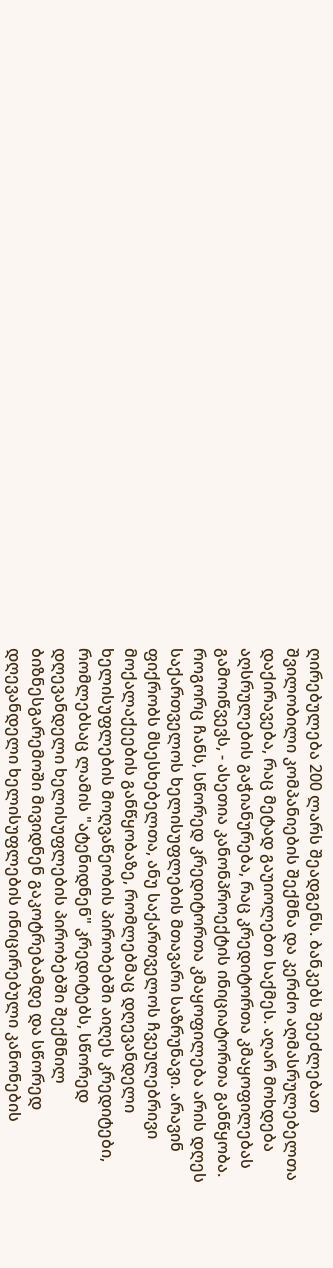ღირებულება 200 ლარს შეადგენს. ბანკებს შეეძლებათ შვილობილი კომპანიების შექმნა და კერძო აღმასრულებელთა დაქირავება, რაც მეტად გაუიოლებთ საქმეს. აღარ მოხდება აღსრულების გაჭიანურება, რაც კრედიტორთა კმაყოფილებას გამოიწვევს, - ასეთია კანონპროექტის ინიციატორთა განწყობა. როგორც ჩანს, სწორედ კრედიტორთა კმაყოფილება არის დღეს საქართველოს ხელისუფლების მთავარი საზრუნავი. არავინ ფიქრობს მსესხებელთა, ანუ საქართველოს ჩვეულებრივი მოქალაქეების განწყობაზე, რომლებმაც დღევანდელი ხელისუფლების მოღვაწეობის პირობებში აიღეს კრედიტები, რომლებსაც ლამის "ატენიდნენ" კრედიტებს, სწორედ დღევანდელი ხელისუფლების პირობებში შექმნილ ბიზნესგარემოში მივიდნენ გაკოტრებამდე და სწორედ დღევანდელი ხელისუფლების ინიცირებული კანონების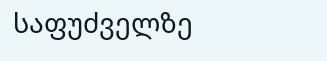საფუძველზე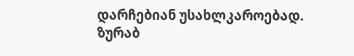დარჩებიან უსახლკაროებად.
ზურაბ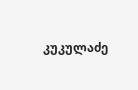კუკულაძე